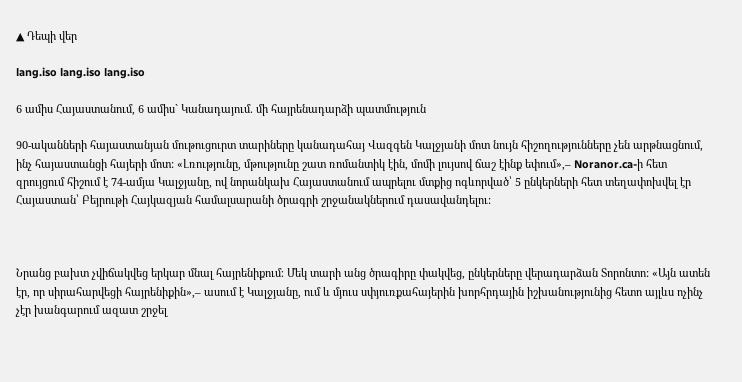▲ Դեպի վեր

lang.iso lang.iso lang.iso

6 ամիս Հայաստանում, 6 ամիս` Կանադայում. մի հայրենադարձի պատմություն

90-ականների հայաստանյան մութուցուրտ տարիները կանադահայ Վազգեն Կալջյանի մոտ նույն հիշողությունները չեն արթնացնում, ինչ հայաստանցի հայերի մոտ: «Լռությունը, մթությունը շատ ռոմանտիկ էին, մոմի լույսով ճաշ էինք եփում»,– Noranor.ca-ի հետ զրույցում հիշում է 74-ամյա Կալջյանը, ով նորանկախ Հայաստանում ապրելու մտքից ոգևորված՝ 5 ընկերների հետ տեղափոխվել էր Հայաստան՝ Բեյրութի Հայկազյան համալսարանի ծրագրի շրջանակներում դասավանդելու:



Նրանց բախտ չվիճակվեց երկար մնալ հայրենիքում։ Մեկ տարի անց ծրագիրը փակվեց, ընկերները վերադարձան Տորոնտո: «Այն ատեն էր, որ սիրահարվեցի հայրենիքին»,– ասում է Կալջյանը, ում և մյուս սփյուռքահայերին խորհրդային իշխանությունից հետո այլևս ոչինչ չէր խանգարում ազատ շրջել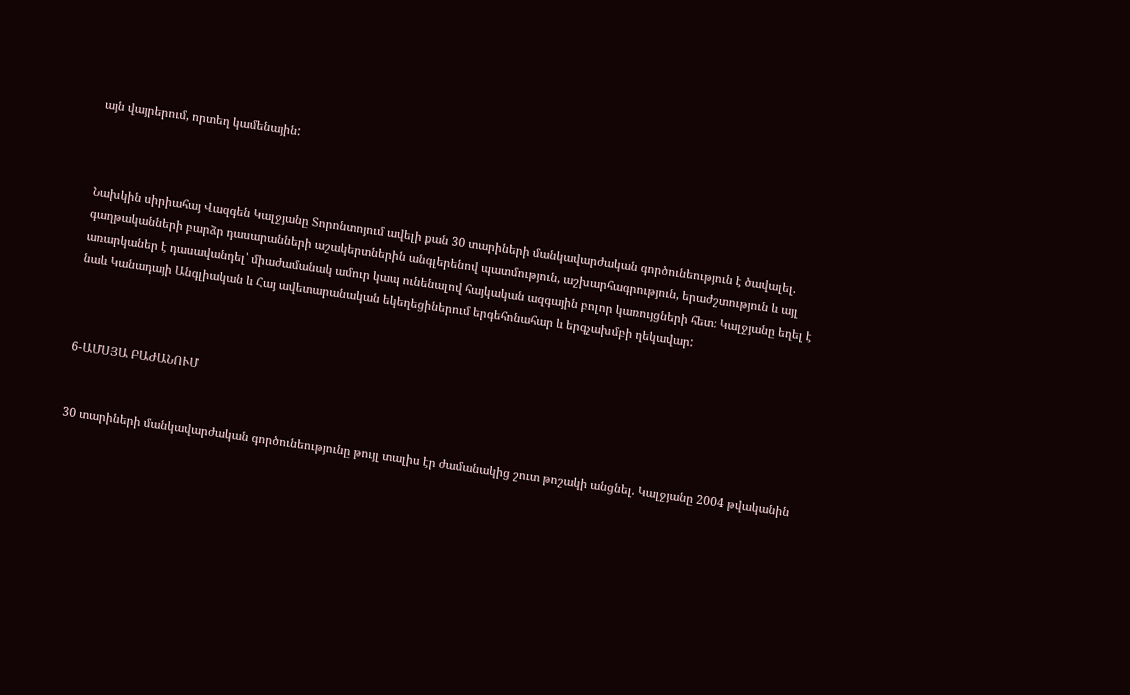այն վայրերում, որտեղ կամենային:



Նախկին սիրիահայ Վազգեն Կալջյանը Տորոնտոյում ավելի քան 30 տարիների մանկավարժական գործունեություն է ծավալել. գաղթականների բարձր դասարանների աշակերտներին անգլերենով պատմություն, աշխարհագրություն, երաժշտություն և այլ առարկաներ է դասավանդել՝ միաժամանակ ամուր կապ ունենալով հայկական ազգային բոլոր կառույցների հետ։ Կալջյանը եղել է նաև Կանադայի Անգլիական և Հայ ավետարանական եկեղեցիներում երգեհոնահար և երգչախմբի ղեկավար:



6-ԱՄՍՅԱ ԲԱԺԱՆՈՒՄ


30 տարիների մանկավարժական գործունեությունը թույլ տալիս էր ժամանակից շուտ թոշակի անցնել. Կալջյանը 2004 թվականին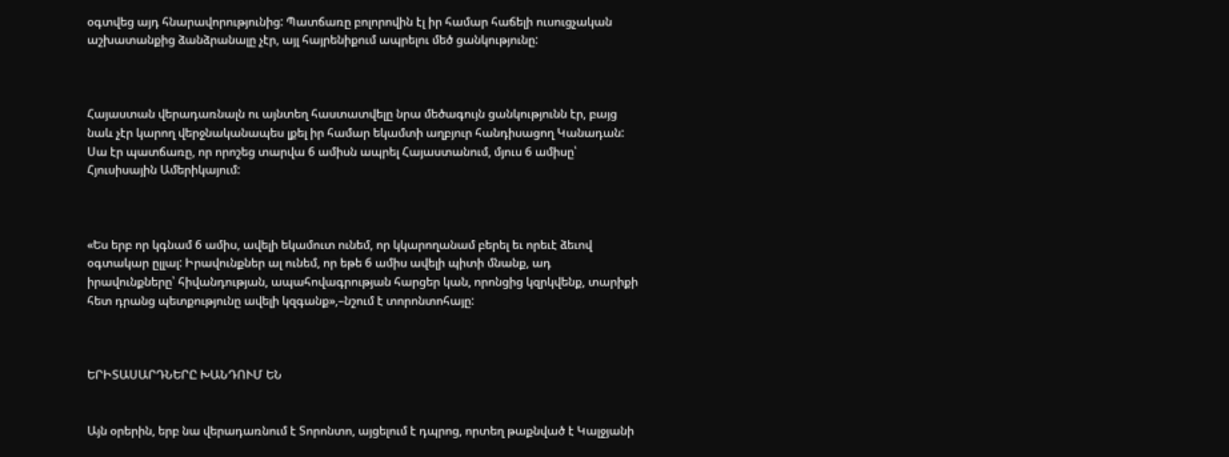օգտվեց այդ հնարավորությունից: Պատճառը բոլորովին էլ իր համար հաճելի ուսուցչական աշխատանքից ձանձրանալը չէր, այլ հայրենիքում ապրելու մեծ ցանկությունը:



Հայաստան վերադառնալն ու այնտեղ հաստատվելը նրա մեծագույն ցանկությունն էր, բայց նաև չէր կարող վերջնականապես լքել իր համար եկամտի աղբյուր հանդիսացող Կանադան: Սա էր պատճառը, որ որոշեց տարվա 6 ամիսն ապրել Հայաստանում, մյուս 6 ամիսը՝ Հյուսիսային Ամերիկայում:



«Ես երբ որ կգնամ 6 ամիս, ավելի եկամուտ ունեմ, որ կկարողանամ բերել եւ որեւէ ձեւով օգտակար ըլլալ: Իրավունքներ ալ ունեմ, որ եթե 6 ամիս ավելի պիտի մնանք, ադ իրավունքները՝ հիվանդության, ապահովագրության հարցեր կան, որոնցից կզրկվենք, տարիքի հետ դրանց պետքությունը ավելի կզգանք»,–նշում է տորոնտոհայը:



ԵՐԻՏԱՍԱՐԴՆԵՐԸ ԽԱՆԴՈՒՄ ԵՆ


Այն օրերին, երբ նա վերադառնում է Տորոնտո, այցելում է դպրոց, որտեղ թաքնված է Կալջյանի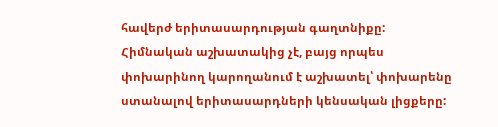հավերժ երիտասարդության գաղտնիքը: Հիմնական աշխատակից չէ, բայց որպես փոխարինող կարողանում է աշխատել՝ փոխարենը ստանալով երիտասարդների կենսական լիցքերը: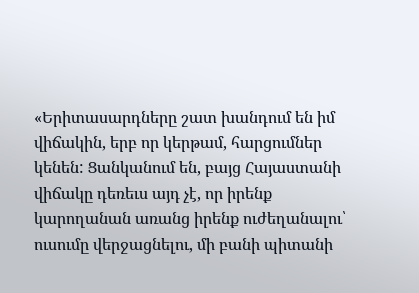«Երիտասարդները շատ խանդում են իմ վիճակին, երբ որ կերթամ, հարցումներ կենեն: Ցանկանում են, բայց Հայաստանի վիճակը դեռեւս այդ չէ, որ իրենք կարողանան առանց իրենք ուժեղանալու՝ ուսումը վերջացնելու, մի բանի պիտանի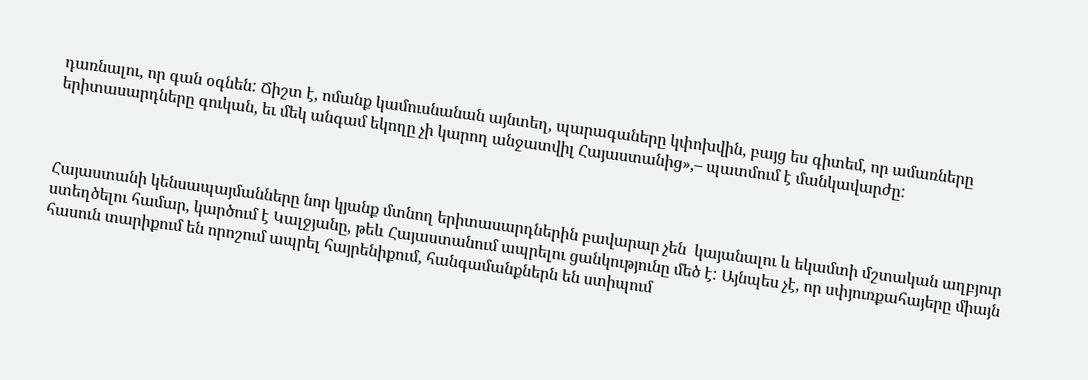դառնալու, որ գան օգնեն: Ճիշտ է, ոմանք կամուսնանան այնտեղ, պարագաները կփոխվին, բայց ես գիտեմ, որ ամառները երիտասարդները գուկան, եւ մեկ անգամ եկողը չի կարող անջատվիլ Հայաստանից»,– պատմում է մանկավարժը:



Հայաստանի կենսապայմանները նոր կյանք մտնող երիտասարդներին բավարար չեն  կայանալու և եկամտի մշտական աղբյուր ստեղծելու համար, կարծում է Կալջյանը, թեև Հայաստանում ապրելու ցանկությունը մեծ է: Այնպես չէ, որ սփյուռքահայերը միայն հասուն տարիքում են որոշում ապրել հայրենիքում, հանգամանքներն են ստիպում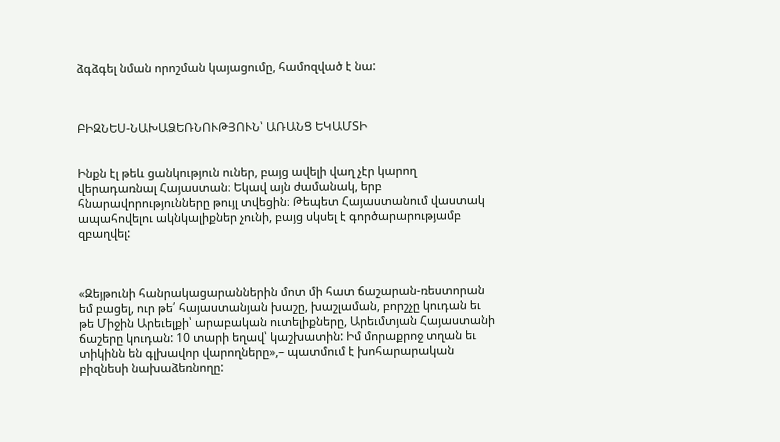ձգձգել նման որոշման կայացումը, համոզված է նա:



ԲԻԶՆԵՍ-ՆԱԽԱՁԵՌՆՈՒԹՅՈՒՆ՝ ԱՌԱՆՑ ԵԿԱՄՏԻ


Ինքն էլ թեև ցանկություն ուներ, բայց ավելի վաղ չէր կարող վերադառնալ Հայաստան։ Եկավ այն ժամանակ, երբ հնարավորությունները թույլ տվեցին։ Թեպետ Հայաստանում վաստակ ապահովելու ակնկալիքներ չունի, բայց սկսել է գործարարությամբ զբաղվել:



«Զեյթունի հանրակացարաններին մոտ մի հատ ճաշարան-ռեստորան եմ բացել, ուր թե՛ հայաստանյան խաշը, խաշլաման, բորշչը կուդան եւ թե Միջին Արեւելքի՝ արաբական ուտելիքները, Արեւմտյան Հայաստանի ճաշերը կուդան: 10 տարի եղավ՝ կաշխատին: Իմ մորաքրոջ տղան եւ տիկինն են գլխավոր վարողները»,– պատմում է խոհարարական բիզնեսի նախաձեռնողը: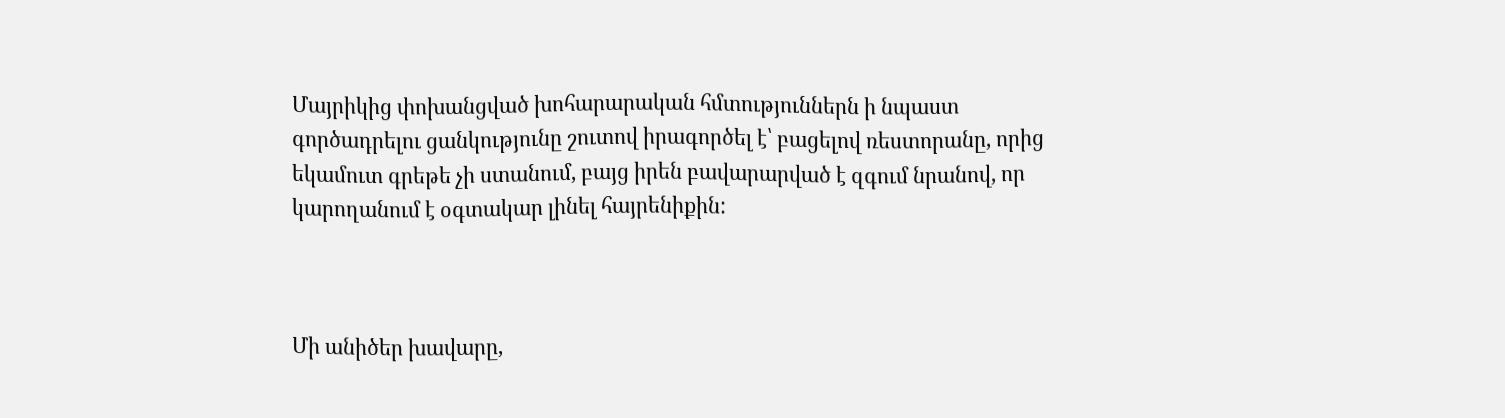Մայրիկից փոխանցված խոհարարական հմտություններն ի նպաստ գործադրելու ցանկությունը շուտով իրագործել է՝ բացելով ռեստորանը, որից եկամուտ գրեթե չի ստանում, բայց իրեն բավարարված է զգում նրանով, որ կարողանում է օգտակար լինել հայրենիքին:



Մի անիծեր խավարը,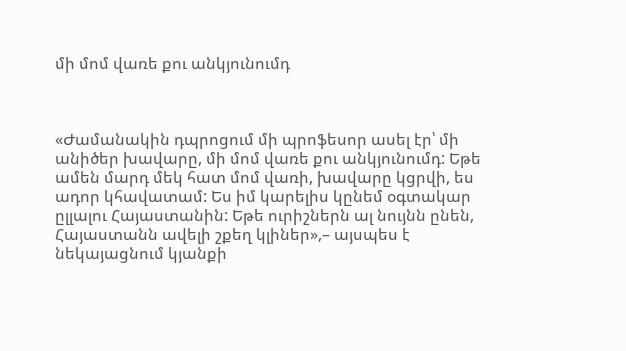մի մոմ վառե քու անկյունումդ



«Ժամանակին դպրոցում մի պրոֆեսոր ասել էր՝ մի անիծեր խավարը, մի մոմ վառե քու անկյունումդ: Եթե ամեն մարդ մեկ հատ մոմ վառի, խավարը կցրվի, ես ադոր կհավատամ: Ես իմ կարելիս կընեմ օգտակար ըլլալու Հայաստանին: Եթե ուրիշներն ալ նույնն ընեն, Հայաստանն ավելի շքեղ կլիներ»,– այսպես է նեկայացնում կյանքի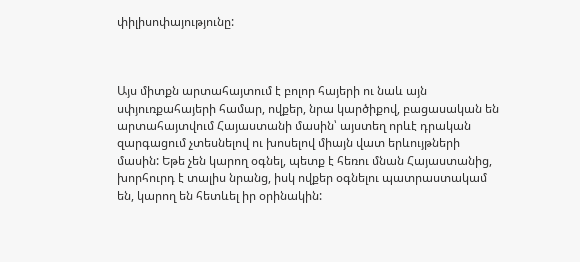փիլիսոփայությունը:



Այս միտքն արտահայտում է բոլոր հայերի ու նաև այն սփյուռքահայերի համար, ովքեր, նրա կարծիքով, բացասական են արտահայտվում Հայաստանի մասին՝ այստեղ որևէ դրական զարգացում չտեսնելով ու խոսելով միայն վատ երևույթների մասին: Եթե չեն կարող օգնել, պետք է հեռու մնան Հայաստանից, խորհուրդ է տալիս նրանց, իսկ ովքեր օգնելու պատրաստակամ են, կարող են հետևել իր օրինակին: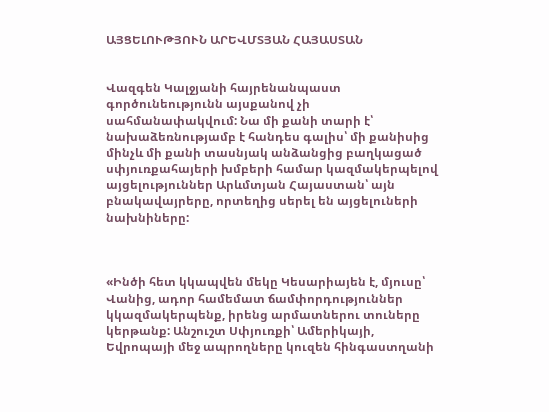ԱՅՑԵԼՈՒԹՅՈՒՆ ԱՐԵՎՄՏՅԱՆ ՀԱՅԱՍՏԱՆ


Վազգեն Կալջյանի հայրենանպաստ  գործունեությունն այսքանով չի սահմանափակվում: Նա մի քանի տարի է՝ նախաձեռնությամբ է հանդես գալիս՝ մի քանիսից մինչև մի քանի տասնյակ անձանցից բաղկացած սփյուռքահայերի խմբերի համար կազմակերպելով այցելություններ Արևմտյան Հայաստան՝ այն բնակավայրերը, որտեղից սերել են այցելուների նախնիները:



«Ինծի հետ կկապվեն մեկը Կեսարիայեն է, մյուսը՝ Վանից, ադոր համեմատ ճամփորդություններ կկազմակերպենք, իրենց արմատներու տուները կերթանք: Անշուշտ Սփյուռքի՝ Ամերիկայի, Եվրոպայի մեջ ապրողները կուզեն հինգաստղանի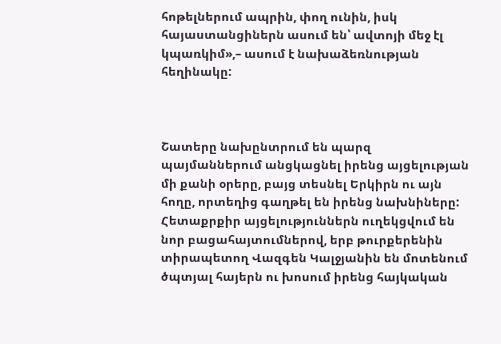հոթելներում ապրին, փող ունին, իսկ հայաստանցիներն ասում են՝ ավտոյի մեջ էլ կպառկիմ»,– ասում է նախաձեռնության հեղինակը:



Շատերը նախընտրում են պարզ պայմաններում անցկացնել իրենց այցելության մի քանի օրերը, բայց տեսնել Երկիրն ու այն հողը, որտեղից գաղթել են իրենց նախնիները: Հետաքրքիր այցելություններն ուղեկցվում են նոր բացահայտումներով, երբ թուրքերենին տիրապետող Վազգեն Կալջյանին են մոտենում ծպտյալ հայերն ու խոսում իրենց հայկական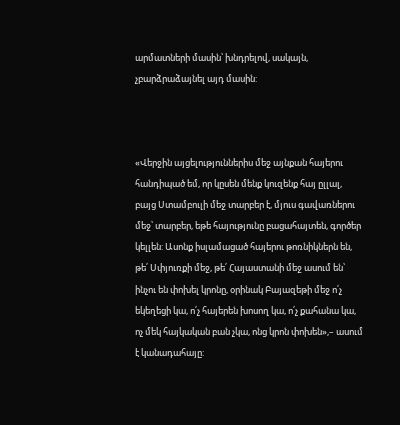արմատների մասին՝ խնդրելով, սակայն, չբարձրաձայնել այդ մասին:



«Վերջին այցելություններիս մեջ այնքան հայերու հանդիպած եմ, որ կըսեն մենք կուզենք հայ ըլլալ, բայց Ստամբուլի մեջ տարբեր է, մյուս գավառներու մեջ՝ տարբեր, եթե հայությունը բացահայտեն, գործեր կելլեն: Ասոնք իսլամացած հայերու թոռնիկներն են, թե՛ Սփյուռքի մեջ, թե՛ Հայաստանի մեջ ասում են՝ ինչու են փոխել կրոնը, օրինակ Բայազեթի մեջ ո՛չ եկեղեցի կա, ո՛չ հայերեն խոսող կա, ո՛չ քահանա կա, ոչ մեկ հայկական բան չկա, ոնց կրոն փոխեն»,– ասում է կանադահայը: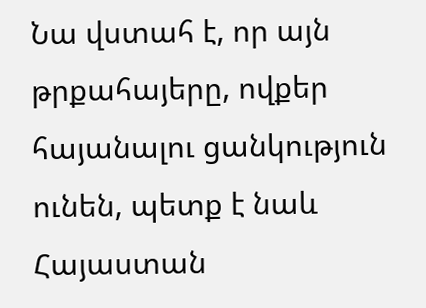Նա վստահ է, որ այն թրքահայերը, ովքեր հայանալու ցանկություն ունեն, պետք է նաև Հայաստան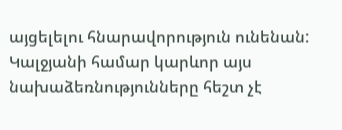այցելելու հնարավորություն ունենան: Կալջյանի համար կարևոր այս նախաձեռնությունները հեշտ չէ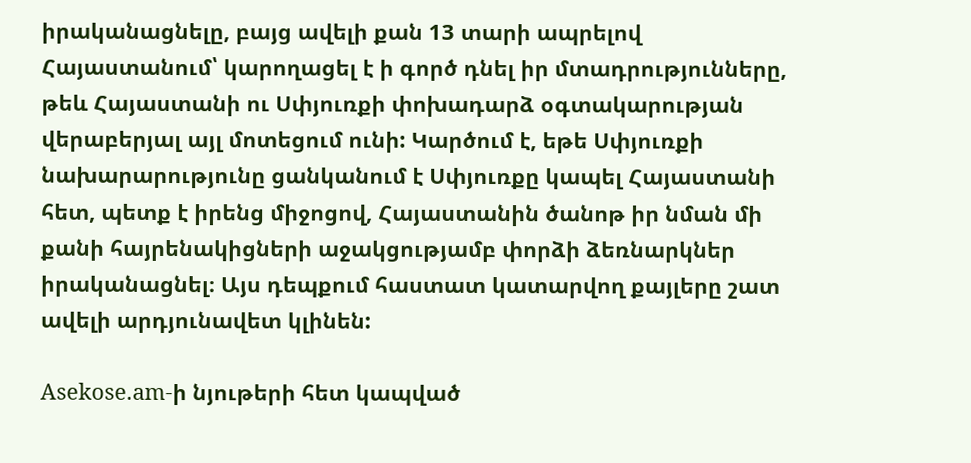իրականացնելը, բայց ավելի քան 13 տարի ապրելով Հայաստանում՝ կարողացել է ի գործ դնել իր մտադրությունները, թեև Հայաստանի ու Սփյուռքի փոխադարձ օգտակարության վերաբերյալ այլ մոտեցում ունի: Կարծում է, եթե Սփյուռքի նախարարությունը ցանկանում է Սփյուռքը կապել Հայաստանի հետ, պետք է իրենց միջոցով, Հայաստանին ծանոթ իր նման մի քանի հայրենակիցների աջակցությամբ փորձի ձեռնարկներ իրականացնել։ Այս դեպքում հաստատ կատարվող քայլերը շատ ավելի արդյունավետ կլինեն:

Asekose.am-ի նյութերի հետ կապված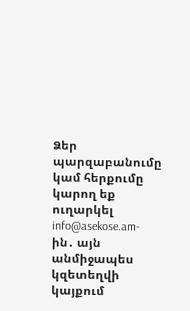Ձեր պարզաբանումը կամ հերքումը կարող եք ուղարկել info@asekose.am-ին․ այն անմիջապես կզետեղվի կայքում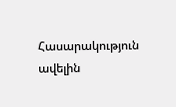Հասարակություն ավելին